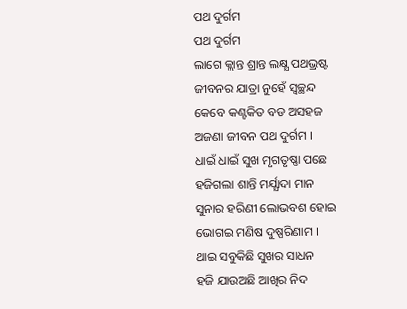ପଥ ଦୁର୍ଗମ
ପଥ ଦୁର୍ଗମ
ଲାଗେ କ୍ଲାନ୍ତ ଶ୍ରାନ୍ତ ଲକ୍ଷ୍ଯ ପଥଭ୍ରଷ୍ଟ
ଜୀବନର ଯାତ୍ରା ନୁହେଁ ସ୍ବଚ୍ଛନ୍ଦ
କେବେ କଣ୍ଟକିତ ବଡ ଅସହଜ
ଅଜଣା ଜୀବନ ପଥ ଦୁର୍ଗମ ।
ଧାଇଁ ଧାଇଁ ସୁଖ ମୃଗତୃଷ୍ଣା ପଛେ
ହଜିଗଲା ଶାନ୍ତି ମର୍ଯ୍ଯାଦା ମାନ
ସୁନାର ହରିଣୀ ଲୋଭବଶ ହୋଇ
ଭୋଗଇ ମଣିଷ ଦୁଷ୍ପରିଣାମ ।
ଥାଇ ସବୁକିଛି ସୁଖର ସାଧନ
ହଜି ଯାଉଅଛି ଆଖିର ନିଦ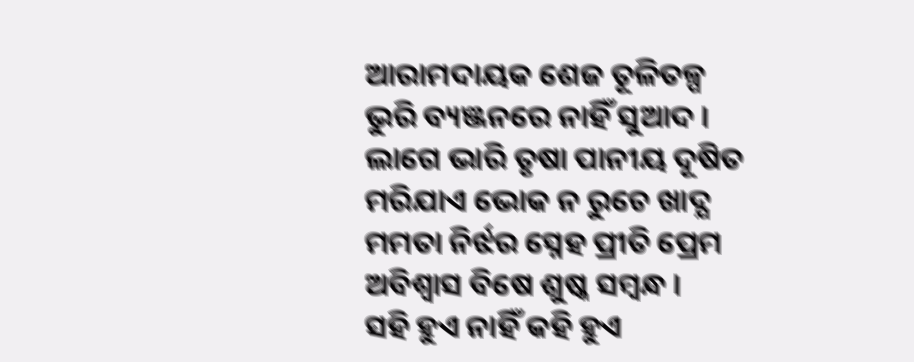ଆରାମଦାୟକ ଶେଜ ତୂଳିତଳ୍ପ
ଭୁରି ବ୍ୟଞ୍ଜନରେ ନାହିଁ ସୁଆଦ ।
ଲାଗେ ଭାରି ତୃଷା ପାନୀୟ ଦୂଷିତ
ମରିଯାଏ ଭୋକ ନ ରୁଚେ ଖାଦ୍ଯ
ମମତା ନିର୍ଝର ସ୍ନେହ ପ୍ରୀତି ପ୍ରେମ
ଅବିଶ୍ବାସ ବିଷେ ଶୁଷ୍କ ସମ୍ବନ୍ଧ ।
ସହି ହୁଏ ନାହିଁ କହି ହୁଏ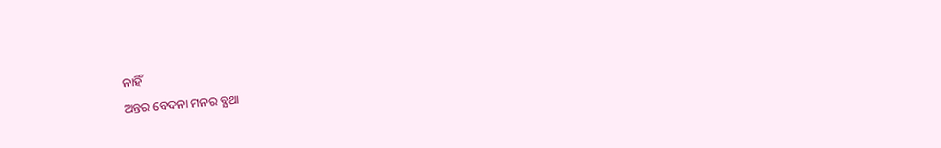ନାହିଁ
ଅନ୍ତର ବେଦନା ମନର ବ୍ଯଥା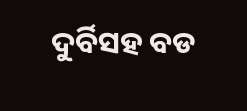ଦୁର୍ବିସହ ବଡ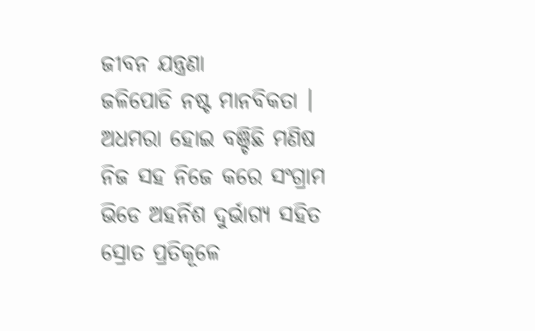ଜୀବନ ଯନ୍ତ୍ରଣା
ଜଳିପୋଡି ନଷ୍ଟ ମାନବିକତା ।
ଅଧମରା ହୋଇ ବଞ୍ଚିଛି ମଣିଷ
ନିଜ ସହ ନିଜେ କରେ ସଂଗ୍ରାମ
ଭିଡେ ଅହର୍ନିଶ ଦୁର୍ଭାଗ୍ଯ ସହିତ
ସ୍ରୋତ ପ୍ରତିକୂଳେ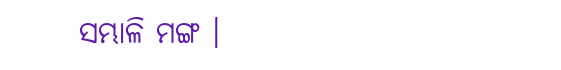ସମ୍ଭାଳି ମଙ୍ଗ ।